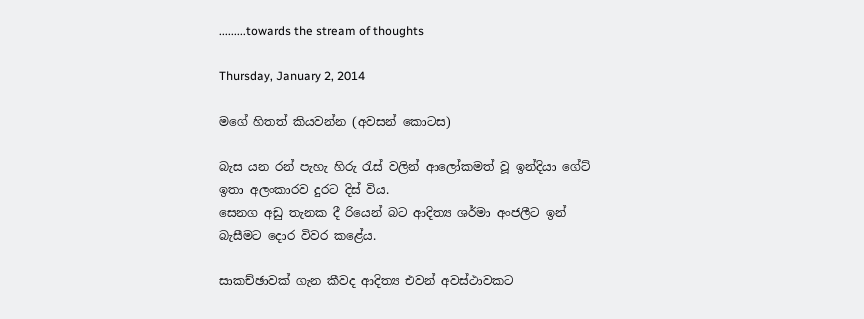.........towards the stream of thoughts

Thursday, January 2, 2014

මගේ හිතත් කියවන්න (අවසන් කොටස)

බැස යන රන් පැහැ හිරු රැස් වලින් ආලෝකමත් වූ ඉන්දියා ගේට් ඉතා අලංකාරව දුරට දිස් විය.
සෙනග අඩු තැනක දී රියෙන් බට ආදිත්‍ය ශර්මා අංජලීට ඉන් බැසීමට දොර විවර කළේය.

සාකච්ඡාවක් ගැන කීවද ආදිත්‍ය එවන් අවස්ථාවකට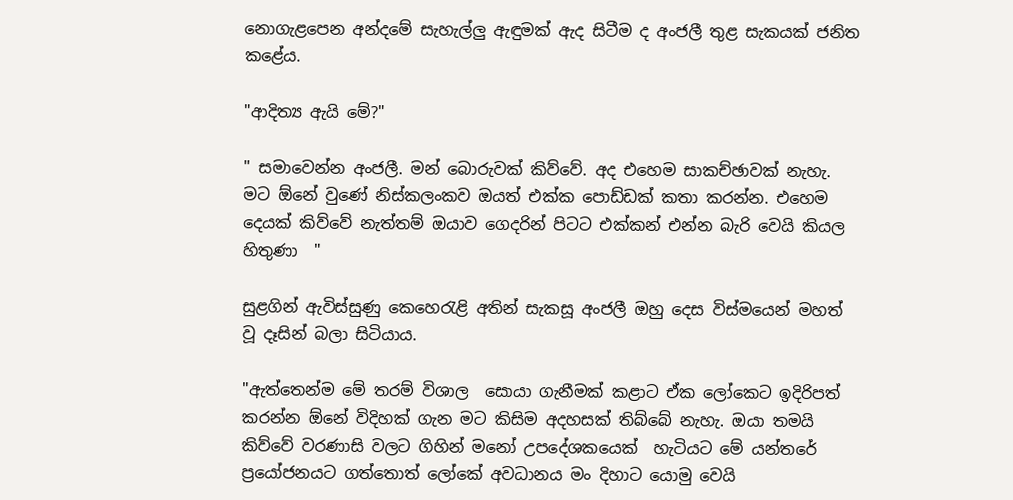නොගැළපෙන අන්දමේ සැහැල්ලු ඇඳුමක් ඇද සිටීම ද අංජලී තුළ සැකයක් ජනිත කළේය.

"ආදිත්‍ය ඇයි මේ?"

" සමාවෙන්න අංජලී. මන් බොරුවක් කිව්වේ. අද එහෙම සාකච්ඡාවක් නැහැ. මට ඕනේ වුණේ නිස්කලංකව ඔයත් එක්ක පොඩ්ඩක් කතා කරන්න. එහෙම දෙයක් කිව්වේ නැත්තම් ඔයාව ගෙදරින් පිටට එක්කන් එන්න බැරි වෙයි කියල හිතුණා  "

සුළගින් ඇවිස්සුණු කෙහෙරැළි අතින් සැකසූ අංජලී ඔහු දෙස විස්මයෙන් මහත් වූ දෑසින් බලා සිටියාය.

"ඇත්තෙන්ම මේ තරම් විශාල  සොයා ගැනීමක් කළාට ඒක ලෝකෙට ඉදිරිපත් කරන්න ඕනේ විදිහක් ගැන මට කිසිම අදහසක් තිබ්බේ නැහැ. ඔයා තමයි කිව්වේ වරණාසි වලට ගිහින් මනෝ උපදේශකයෙක්  හැටියට මේ යන්තරේ ප්‍රයෝජනයට ගත්තොත් ලෝකේ අවධානය මං දිහාට යොමු වෙයි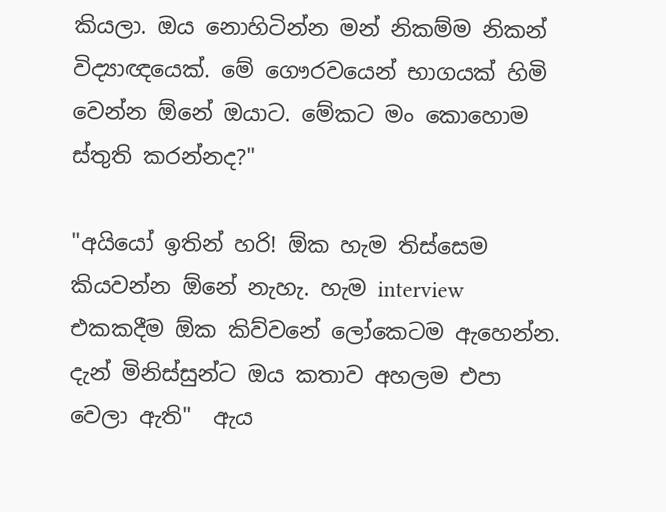කියලා. ඔය නොහිටින්න මන් නිකම්ම නිකන් විද්‍යාඥයෙක්. මේ ගෞරවයෙන් භාගයක් හිමි වෙන්න ඕනේ ඔයාට. මේකට මං කොහොම ස්තුති කරන්නද?"

"අයියෝ ඉතින් හරි! ඕක හැම තිස්සෙම කියවන්න ඕනේ නැහැ. හැම interview එකකදීම ඕක කිව්වනේ ලෝකෙටම ඇහෙන්න. දැන් මිනිස්සුන්ට ඔය කතාව අහලම එපා වෙලා ඇති"  ඇය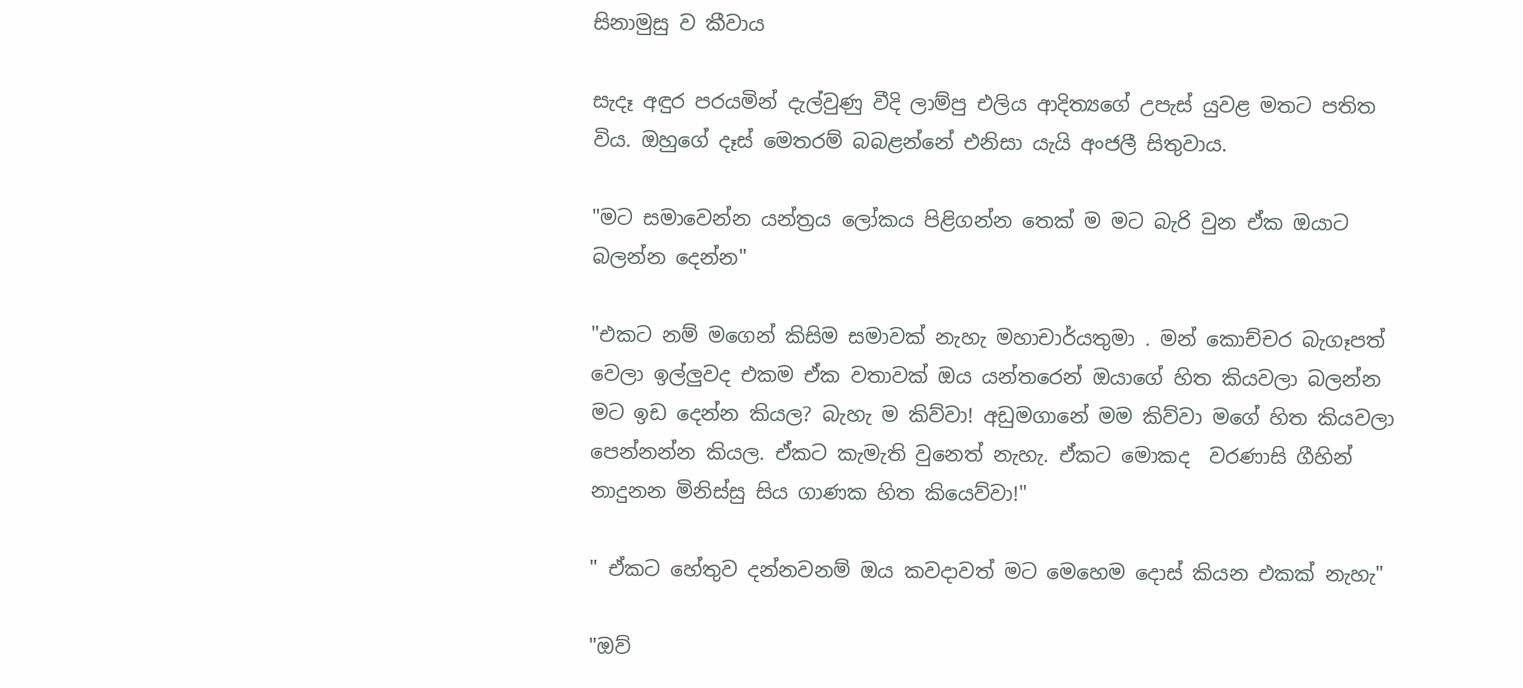සිනාමුසු ව කීවාය

සැදෑ අඳුර පරයමින් දැල්වුණු වීදි ලාම්පු එලිය ආදිත්‍යගේ උපැස් යුවළ මතට පතිත විය. ඔහුගේ දෑස් මෙතරම් බබළන්නේ එනිසා යැයි අංජලී සිතුවාය.

"මට සමාවෙන්න යන්ත්‍රය ලෝකය පිළිගන්න තෙක් ම මට බැරි වුන ඒක ඔයාට බලන්න දෙන්න"

"එකට නම් මගෙන් කිසිම සමාවක් නැහැ මහාචාර්යතුමා . මන් කොච්චර බැගෑපත් වෙලා ඉල්ලුවද එකම ඒක වතාවක් ඔය යන්තරෙන් ඔයාගේ හිත කියවලා බලන්න මට ඉඩ දෙන්න කියල? බැහැ ම කිව්වා! අඩුමගානේ මම කිව්වා මගේ හිත කියවලා පෙන්නන්න කියල. ඒකට කැමැති වුනෙත් නැහැ. ඒකට මොකද  වරණාසි ගීහින් නාදුනන මිනිස්සු සිය ගාණක හිත කියෙව්වා!"

" ඒකට හේතුව දන්නවනම් ඔය කවදාවත් මට මෙහෙම දොස් කියන එකක් නැහැ"

"ඔව්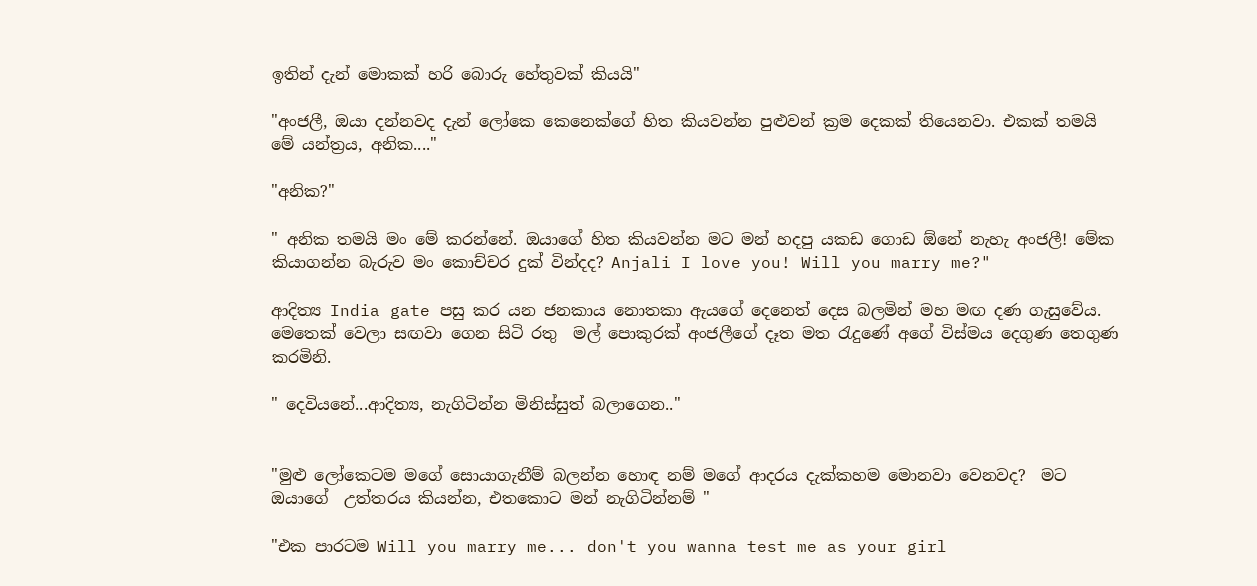ඉතින් දැන් මොකක් හරි බොරු හේතුවක් කියයි"

"අංජලී, ඔයා දන්නවද දැන් ලෝකෙ කෙනෙක්ගේ හිත කියවන්න පුළුවන් ක්‍රම දෙකක් තියෙනවා. එකක් තමයි මේ යන්ත්‍රය, අනික...."

"අනික?"

" අනික තමයි මං මේ කරන්නේ. ඔයාගේ හිත කියවන්න මට මන් හදපු යකඩ ගොඩ ඕනේ නැහැ අංජලී! මේක කියාගන්න බැරුව මං කොච්චර දුක් වින්දද? Anjali I love you! Will you marry me?"

ආදිත්‍ය India gate පසු කර යන ජනකාය නොතකා ඇයගේ දෙනෙත් දෙස බලමින් මහ මඟ දණ ගැසුවේය. මෙතෙක් වෙලා සඟවා ගෙන සිටි රතු  මල් පොකුරක් අංජලීගේ දෑත මත රැදුණේ අගේ විස්මය දෙගුණ තෙගුණ කරමිනි.

" දෙවියනේ...ආදිත්‍ය, නැගිටින්න මිනිස්සුත් බලාගෙන.."


"මුළු ලෝකෙටම මගේ සොයාගැනීම් බලන්න හොඳ නම් මගේ ආදරය දැක්කහම මොනවා වෙනවද?  මට ඔයාගේ  උත්තරය කියන්න, එතකොට මන් නැගිටින්නම් "

"එක පාරටම Will you marry me... don't you wanna test me as your girl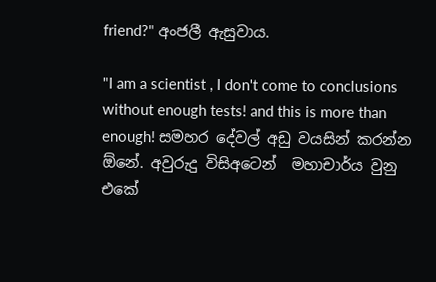friend?" අංජලී ඇසුවාය.

"I am a scientist , I don't come to conclusions without enough tests! and this is more than enough! සමහර දේවල් අඩු වයසින් කරන්න ඕනේ. අවුරුදු විසිඅටෙන්  මහාචාර්ය වුනු එකේ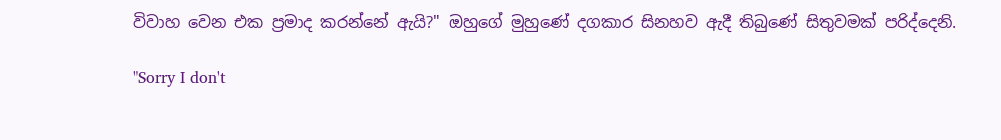විවාහ වෙන එක ප්‍රමාද කරන්නේ ඇයි?" ඔහුගේ මුහුණේ දගකාර සිනහව ඇදී තිබුණේ සිතුවමක් පරිද්දෙනි.

"Sorry I don't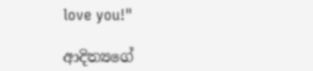love you!"

ආදිත්‍යගේ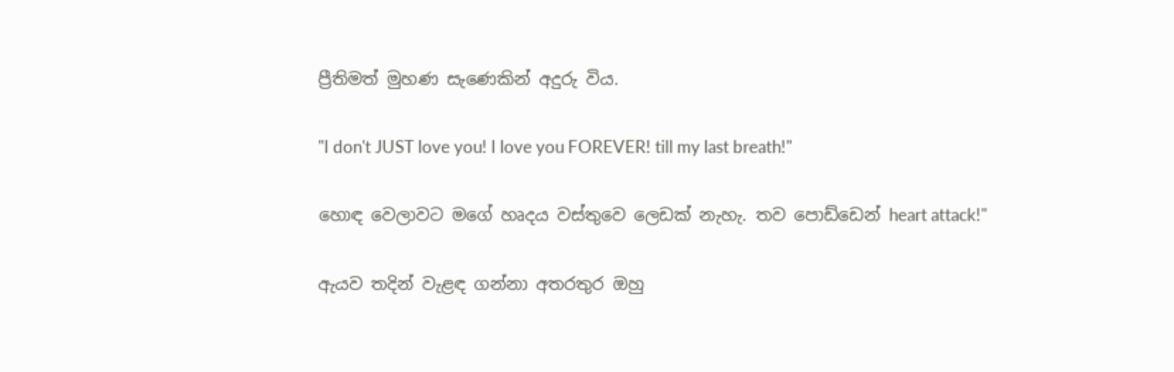ප්‍රීතිමත් මුහණ සැණෙකින් අදුරු විය.

"I don't JUST love you! I love you FOREVER! till my last breath!"

හොඳ වෙලාවට මගේ හෘදය වස්තුවෙ ලෙඩක් නැහැ. තව පොඩ්ඩෙන් heart attack!"

ඇයව තදින් වැළඳ ගන්නා අතරතුර ඔහු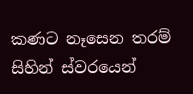කණට නෑසෙන තරම් සිහින් ස්වරයෙන්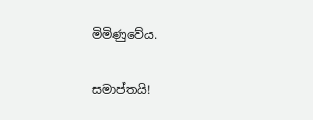මිමිණුවේය.

සමාප්තයි!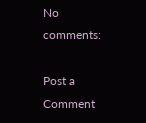No comments:

Post a Comment